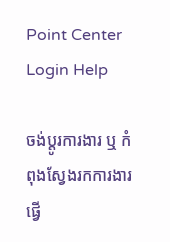Point Center Login Help

ចង់ប្តូរការងារ ឬ កំពុងស្វែងរកការងារ ផ្វើ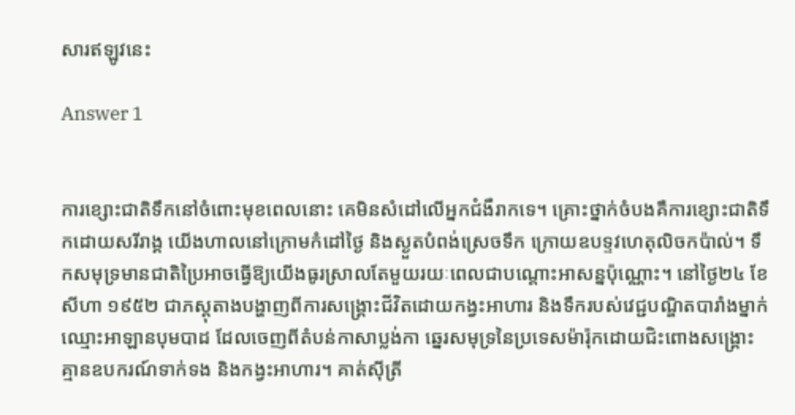សារឥឡូវនេះ

Answer 1


ការខ្សោះជាតិទឹកនៅចំពោះមុខពេលនោះ គេមិនសំដៅលើអ្នកជំងឺរាកទេ។ គ្រោះថ្នាក់ចំបងគឺការខ្សោះជាតិទឹកដោយសរីរាង្គ យើងហាលនៅក្រោមកំដៅថ្ងៃ និងស្ងួតបំពង់ស្រេចទឹក ក្រោយឧបទ្ទវហេតុលិចកប៉ាល់។ ទឹកសមុទ្រមានជាតិប្រៃអាចធ្វើឱ្យយើងធូរស្រាលតែមួយរយៈពេលជាបណ្តោះអាសន្នប៉ុណ្ណោះ។ នៅថ្ងៃ២៤ ខែសីហា ១៩៥២ ជាភស្តុតាងបង្ហាញពីការសង្រ្គោះជីវិតដោយកង្វះអាហារ និងទឹករបស់វេជ្ជបណ្ឌិតបារាំងម្នាក់ឈ្មោះអាឡានបុមបាដ ដែលចេញពីតំបន់កាសាប្លង់កា ឆ្នេរសមុទ្រនៃប្រទេសម៉ារ៉ុកដោយជិះពោងសង្រ្គោះ គ្មានឧបករណ៍ទាក់ទង និងកង្វះអាហារ។ គាត់ស៊ីត្រី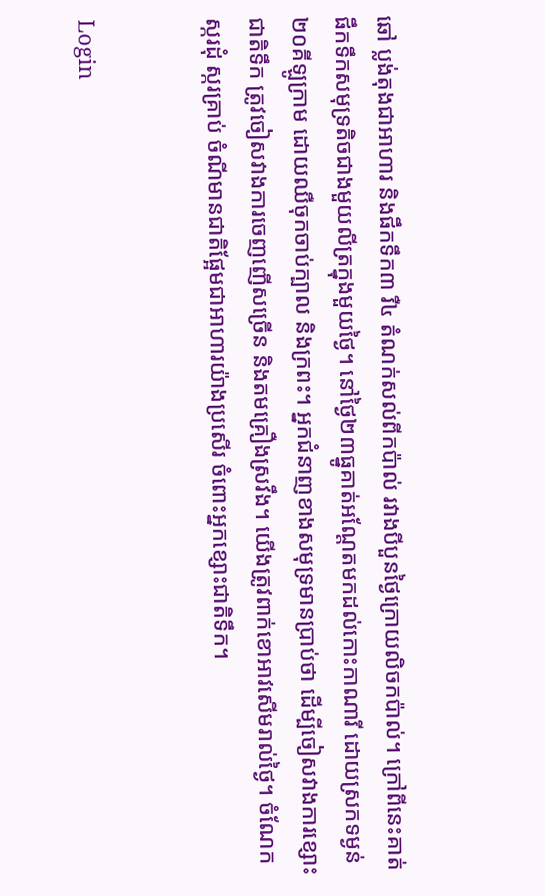ឆៅ ប្លង់តុងជាអាហារ និងផឹកទឹក៣ រឺ៤ តំណក់សល់ពីកប៉ាល់ រវាងបីបួនថ្ងៃក្រោយលិចកប៉ាល់។ ក្រៅពីនេះគាត់ផឹកទឹកសមុទ្រតិចជាងមួយលីត្រក្នុងមួយថ្ងៃ។ នៅថ្ងៃ២៣ធ្នូគាត់អណ្តែតមកដល់កោះកាណារី ដោយស្រកទម្ងន់២០គីឡូក្រាម ដោយឈឺចុកចាប់ក្បាល និងក្រពះ។ អ្នកជំនាញខាងសមុទ្រមានប្រាប់ថា ដើម្បីចៀសវាងការខ្សោះជាតិទឹក ត្រូវចៀសវាងការចេញញើសច្រើន និងតមគ្រឿងស្រវឹង។ យើងត្រូវពាក់ខោអាវសើមរាល់ថ្ងៃ។ ចំណែកស្ករដុំ ស្ករគ្រាប់ ចំណីមានជាតិផ្អែមជាអាហារយ៉ាងប្រសើរ ចំពោះអ្នកខ្សោះជាតិទឹក។


Login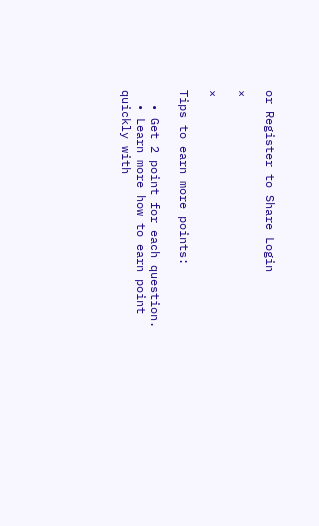or Register to Share Login

×

×

Tips to earn more points:

  • Get 2 point for each question.
  • Learn more how to earn point quickly with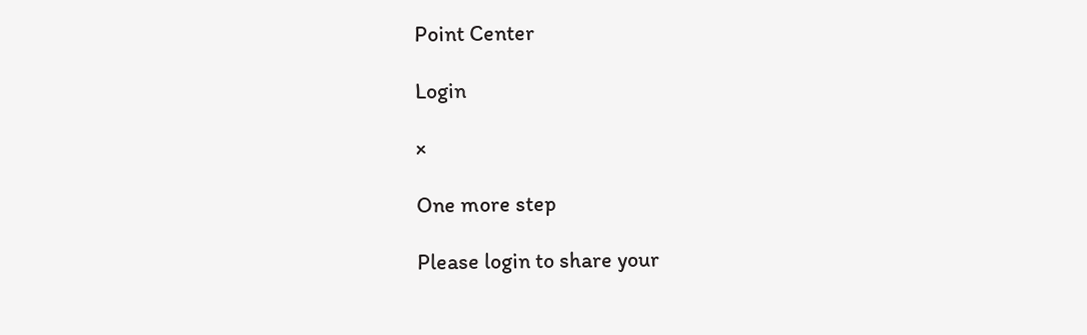Point Center

Login

×

One more step

Please login to share your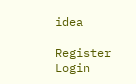idea

Register Login